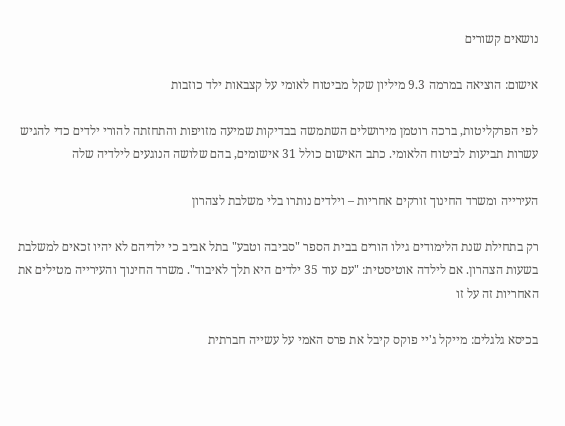נושאים קשורים

אישום: הוציאה במרמה 9.3 מיליון שקל מביטוח לאומי על קצבאות ילד כוזבות

לפי הפרקליטות, ברכה רוטמן מירושלים השתמשה בבדיקות שמיעה מזויפות והתחזתה להורי ילדים כדי להגיש עשרות תביעות לביטוח הלאומי. כתב האישום כולל 31 אישומים, בהם שלושה הנוגעים לילדיה שלה

העירייה ומשרד החינוך זורקים אחריות – וילדים נותרו בלי משלבת לצהרון

רק בתחילת שנת הלימודים גילו הורים בבית הספר "סביבה וטבע" בתל אביב כי ילדיהם לא יהיו זכאים למשלבת בשעות הצהרון. אם לילדה אוטיסטית: "עם עוד 35 ילדים היא תלך לאיבוד". משרד החינוך והעירייה מטילים את האחריות זה על זו

בכיסא גלגלים: מייקל ג'יי פוקס קיבל את פרס האמי על עשייה חברתית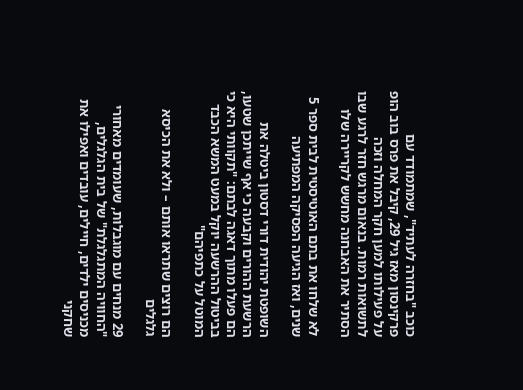כוכב "בחזרה לעתיד", שמתמודד עם פרקינסון מאז גיל 29, קיבל את פרס בוב הופ על פעילותו למען חקר המחלה וזכה לתשואות רמות. בנאום מרגש חזר לרגע שבו הסתיר את האבחנה מחשש לקריירה שלו

לא שלחו את בתם האוטיסטית לבית ספר 5 שנים, ואז הגיעה הפסיקה המפתיעה

השופטת יהודית דורי דסטון ביטלה את הרשעת ההורים וקבעה כי אף שייתכן שטעו, הם פעלו מתוך דאגה לבתם: "תקוותי היא כי בביטול ההרשעה יוקל במעט המשא הכבד המוטל על כתפיהם"

הם רוצים שתראו אותם – ולא את הכיסא גלגלים

29 מנחים עם מוגבלות, שעומדים מאחורי "החוויה המתגלגלת" של בית הגלגלים, מכניסים ילדים, חיילים, עובדים ואפילו את שחקני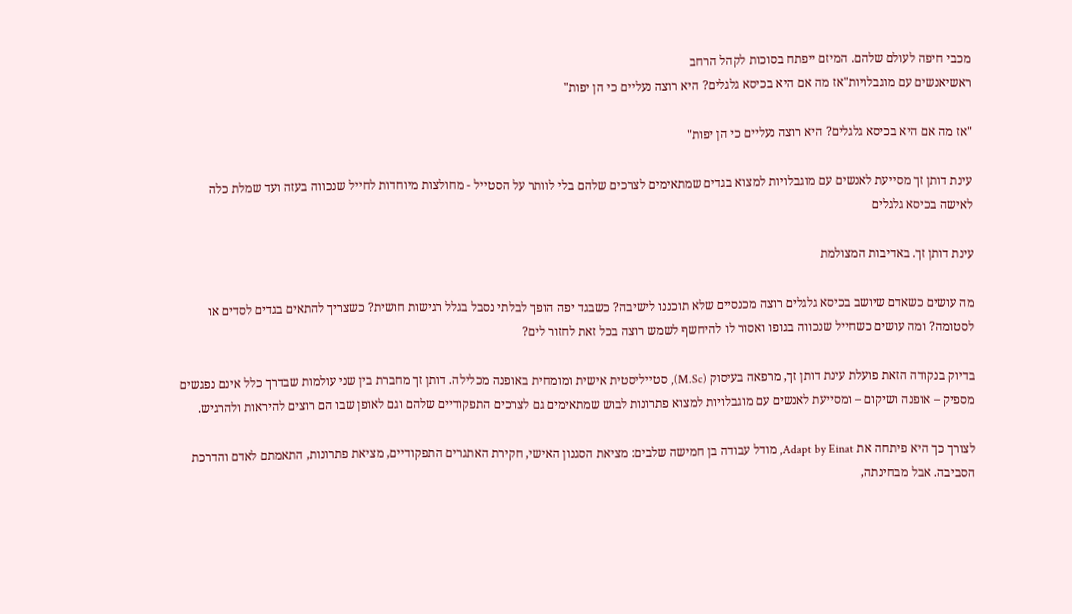מכבי חיפה לעולם שלהם. המיזם ייפתח בסוכות לקהל הרחב
ראשיאנשים עם מוגבלויות"אז מה אם היא בכיסא גלגלים? היא רוצה נעליים כי הן יפות"

"אז מה אם היא בכיסא גלגלים? היא רוצה נעליים כי הן יפות"

עינת דותן זך מסייעת לאנשים עם מוגבלויות למצוא בגדים שמתאימים לצרכים שלהם בלי לוותר על הסטייל - מחולצות מיוחדות לחייל שנכווה בעזה ועד שמלת כלה לאישה בכיסא גלגלים

עינת דותן זך. באדיבות המצולמת

מה עושים כשאדם שיושב בכיסא גלגלים רוצה מכנסיים שלא תוכננו לישיבה? כשבגד יפה הופך לבלתי נסבל בגלל רגישות חושית? כשצריך להתאים בגדים לסדים או לסטומה? ומה עושים כשחייל שנכווה בגופו ואסור לו להיחשף לשמש רוצה בכל זאת לחזור לים?

בדיוק בנקודה הזאת פועלת עינת דותן זך, מרפאה בעיסוק (M.Sc), סטייליסטית אישית ומומחית באופנה מכלילה. דותן זך מחברת בין שני עולמות שבדרך כלל אינם נפגשים מספיק – אופנה ושיקום – ומסייעת לאנשים עם מוגבלויות למצוא פתרונות לבוש שמתאימים גם לצרכים התפקודיים שלהם וגם לאופן שבו הם רוצים להיראות ולהרגיש.

לצורך כך היא פיתחה את Adapt by Einat, מודל עבודה בן חמישה שלבים: מציאת הסגנון האישי, חקירת האתגרים התפקודיים, מציאת פתרונות, התאמתם לאדם והדרכת הסביבה. אבל מבחינתה,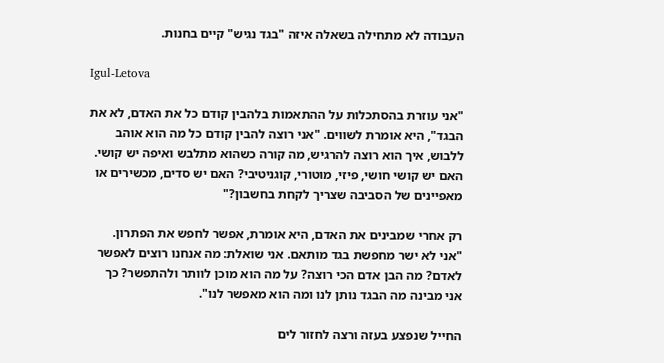העבודה לא מתחילה בשאלה איזה "בגד נגיש" קיים בחנות.

Igul-Letova

"אני עוזרת בהסתכלות על ההתאמות בלהבין קודם כל את האדם, לא את הבגד", היא אומרת לשווים. "אני רוצה להבין קודם כל מה הוא אוהב ללבוש, איך הוא רוצה להרגיש, מה קורה כשהוא מתלבש ואיפה יש קושי. האם יש קושי חושי, פיזי, מוטורי, קוגניטיבי? האם יש סדים, מכשירים או מאפיינים של הסביבה שצריך לקחת בחשבון?"

רק אחרי שמבינים את האדם, היא אומרת, אפשר לחפש את הפתרון. "אני לא ישר מחפשת בגד מותאם. אני שואלת: מה אנחנו רוצים לאפשר לאדם? מה הבן אדם הכי רוצה? על מה הוא מוכן לוותר ולהתפשר? כך אני מבינה מה הבגד נותן לנו ומה הוא מאפשר לנו".

החייל שנפצע בעזה ורצה לחזור לים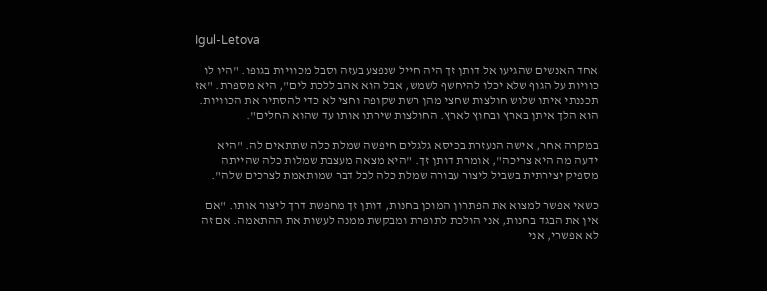Igul-Letova

אחד האנשים שהגיעו אל דותן זך היה חייל שנפצע בעזה וסבל מכוויות בגופו. "היו לו כוויות על הגוף שלא יכלו להיחשף לשמש, אבל הוא אהב ללכת לים", היא מספרת. "אז תכננתי איתו שלוש חולצות שחצי מהן רשת שקופה וחצי לא כדי להסתיר את הכוויות. הוא הלך איתן בארץ ובחוץ לארץ. החולצות שירתו אותו עד שהוא החלים".

במקרה אחר, אישה הנעזרת בכיסא גלגלים חיפשה שמלת כלה שתתאים לה. "היא ידעה מה היא צריכה", אומרת דותן זך. "היא מצאה מעצבת שמלות כלה שהייתה מספיק יצירתית בשביל ליצור עבורה שמלת כלה לכל דבר שמותאמת לצרכים שלה".

כשאי אפשר למצוא את הפתרון המוכן בחנות, דותן זך מחפשת דרך ליצור אותו. "אם אין את הבגד בחנות, אני הולכת לתופרת ומבקשת ממנה לעשות את ההתאמה. אם זה לא אפשרי, אני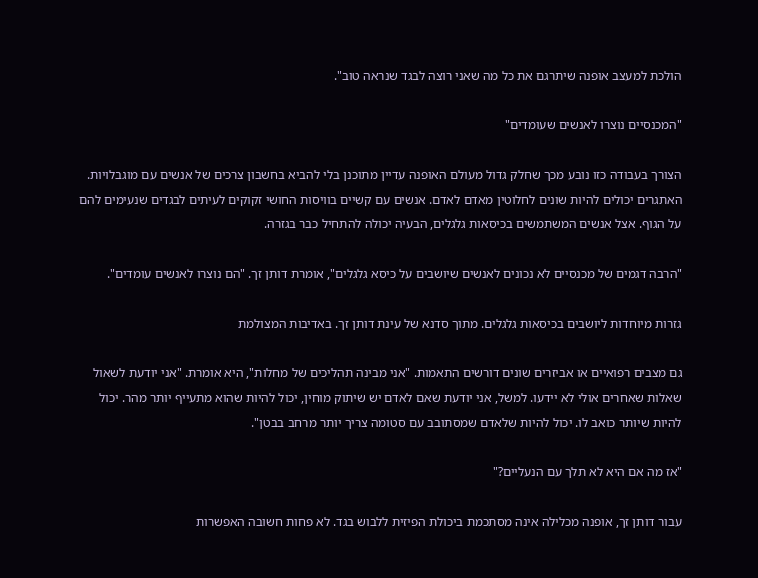הולכת למעצב אופנה שיתרגם את כל מה שאני רוצה לבגד שנראה טוב".

"המכנסיים נוצרו לאנשים שעומדים"

הצורך בעבודה כזו נובע מכך שחלק גדול מעולם האופנה עדיין מתוכנן בלי להביא בחשבון צרכים של אנשים עם מוגבלויות. האתגרים יכולים להיות שונים לחלוטין מאדם לאדם. אנשים עם קשיים בוויסות החושי זקוקים לעיתים לבגדים שנעימים להם על הגוף. אצל אנשים המשתמשים בכיסאות גלגלים, הבעיה יכולה להתחיל כבר בגזרה.

"הרבה דגמים של מכנסיים לא נכונים לאנשים שיושבים על כיסא גלגלים", אומרת דותן זך. "הם נוצרו לאנשים עומדים".

גזרות מיוחדות ליושבים בכיסאות גלגלים. מתוך סדנא של עינת דותן זך. באדיבות המצולמת

גם מצבים רפואיים או אביזרים שונים דורשים התאמות. "אני מבינה תהליכים של מחלות", היא אומרת. "אני יודעת לשאול שאלות שאחרים אולי לא יידעו. למשל, אני יודעת שאם לאדם יש שיתוק מוחין, יכול להיות שהוא מתעייף יותר מהר. יכול להיות שיותר כואב לו. יכול להיות שלאדם שמסתובב עם סטומה צריך יותר מרחב בבטן".

"אז מה אם היא לא תלך עם הנעליים?"

עבור דותן זך, אופנה מכלילה אינה מסתכמת ביכולת הפיזית ללבוש בגד. לא פחות חשובה האפשרות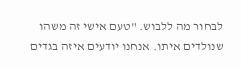לבחור מה ללבוש. "טעם אישי זה משהו שנולדים איתו. אנחנו יודעים איזה בגדים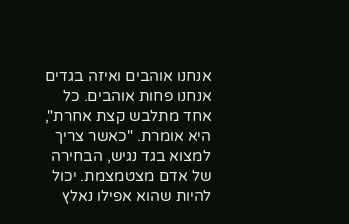אנחנו אוהבים ואיזה בגדים אנחנו פחות אוהבים. כל אחד מתלבש קצת אחרת", היא אומרת. "כאשר צריך למצוא בגד נגיש, הבחירה של אדם מצטמצמת. יכול להיות שהוא אפילו נאלץ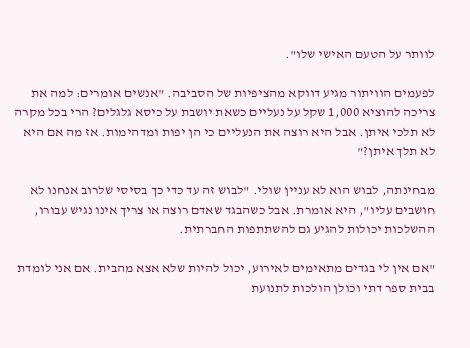לוותר על הטעם האישי שלו".

לפעמים הוויתור מגיע דווקא מהציפיות של הסביבה. "אנשים אומרים: למה את צריכה להוציא 1,000 שקל על נעליים כשאת יושבת על כיסא גלגלים? הרי בכל מקרה לא תלכי איתן. אבל היא רוצה את הנעליים כי הן יפות ומדהימות. אז מה אם היא לא תלך איתן?"

מבחינתה, לבוש הוא לא עניין שולי. "לבוש זה עד כדי כך בסיסי שלרוב אנחנו לא חושבים עליו", היא אומרת. אבל כשהבגד שאדם רוצה או צריך אינו נגיש עבורו, ההשלכות יכולות להגיע גם להשתתפות החברתית.

"אם אין לי בגדים מתאימים לאירוע, יכול להיות שלא אצא מהבית. אם אני לומדת בבית ספר דתי וכולן הולכות לתנועת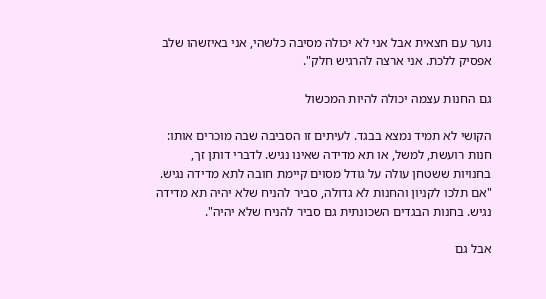נוער עם חצאית אבל אני לא יכולה מסיבה כלשהי, אני באיזשהו שלב אפסיק ללכת. אני ארצה להרגיש חלק".

גם החנות עצמה יכולה להיות המכשול

הקושי לא תמיד נמצא בבגד. לעיתים זו הסביבה שבה מוכרים אותו: חנות רועשת, למשל, או תא מדידה שאינו נגיש. לדברי דותן זך, בחנויות ששטחן עולה על גודל מסוים קיימת חובה לתא מדידה נגיש. "אם תלכו לקניון והחנות לא גדולה, סביר להניח שלא יהיה תא מדידה נגיש. בחנות הבגדים השכונתית גם סביר להניח שלא יהיה".

אבל גם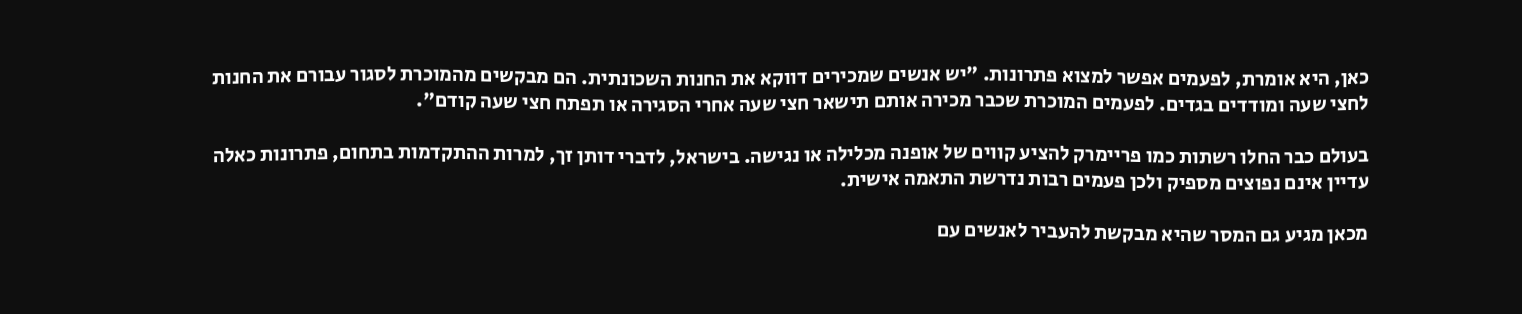כאן, היא אומרת, לפעמים אפשר למצוא פתרונות. "יש אנשים שמכירים דווקא את החנות השכונתית. הם מבקשים מהמוכרת לסגור עבורם את החנות לחצי שעה ומודדים בגדים. לפעמים המוכרת שכבר מכירה אותם תישאר חצי שעה אחרי הסגירה או תפתח חצי שעה קודם".

בעולם כבר החלו רשתות כמו פריימרק להציע קווים של אופנה מכלילה או נגישה. בישראל, לדברי דותן זך, למרות ההתקדמות בתחום, פתרונות כאלה עדיין אינם נפוצים מספיק ולכן פעמים רבות נדרשת התאמה אישית.

מכאן מגיע גם המסר שהיא מבקשת להעביר לאנשים עם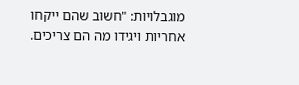מוגבלויות: "חשוב שהם ייקחו אחריות ויגידו מה הם צריכים.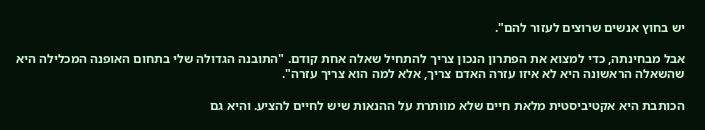יש בחוץ אנשים שרוצים לעזור להם".

אבל מבחינתה, כדי למצוא את הפתרון הנכון צריך להתחיל שאלה אחת קודם. "התובנה הגדולה שלי בתחום האופנה המכלילה היא שהשאלה הראשונה היא לא איזו עזרה האדם צריך, אלא למה הוא צריך עזרה".

הכותבת היא אקטיביסטית מלאת חיים שלא מוותרת על ההנאות שיש לחיים להציע. והיא גם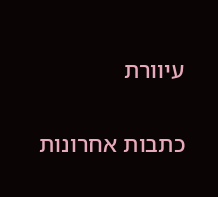עיוורת

כתבות אחרונות